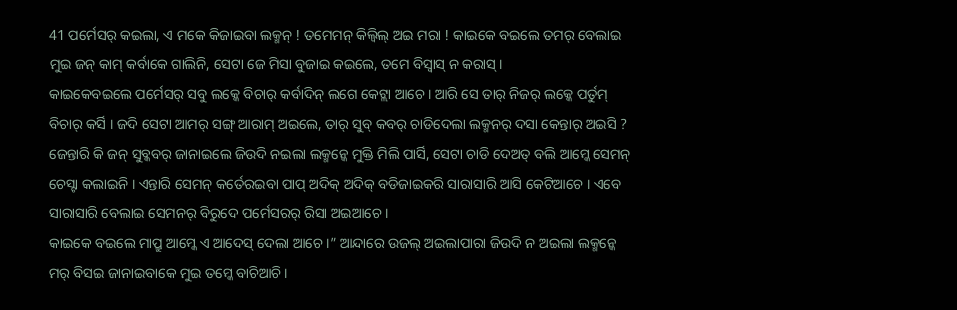41 ପର୍ମେସର୍ କଇଲା, ଏ ମକେ କିଜାଇବା ଲକ୍ମନ୍ ! ତମେମନ୍ କିଲ୍ବିଲ୍ ଅଇ ମରା ! କାଇକେ ବଇଲେ ତମର୍ ବେଲାଇ ମୁଇ ଜନ୍ କାମ୍ କର୍ବାକେ ଗାଲିନି, ସେଟା ଜେ ମିସା ବୁଜାଇ କଇଲେ, ତମେ ବିସ୍ବାସ୍ ନ କରାସ୍ ।
କାଇକେବଇଲେ ପର୍ମେସର୍ ସବୁ ଲକ୍କେ ବିଚାର୍ କର୍ବାଦିନ୍ ଲଗେ କେଟ୍ଲା ଆଚେ । ଆରି ସେ ତାର୍ ନିଜର୍ ଲକ୍କେ ପର୍ତୁମ୍ ବିଚାର୍ କର୍ସି । ଜଦି ସେଟା ଆମର୍ ସଙ୍ଗ୍ ଆରାମ୍ ଅଇଲେ, ତାର୍ ସୁବ୍ କବର୍ ଚାଡିଦେଲା ଲକ୍ମନର୍ ଦସା କେନ୍ତାର୍ ଅଇସି ?
ଜେନ୍ତାରି କି ଜନ୍ ସୁବ୍କବର୍ ଜାନାଇଲେ ଜିଉଦି ନଇଲା ଲକ୍ମନ୍କେ ମୁକ୍ତି ମିଲି ପାର୍ସି, ସେଟା ଚାଡି ଦେଅତ୍ ବଲି ଆମ୍କେ ସେମନ୍ ଚେସ୍ଟା କଲାଇନି । ଏନ୍ତାରି ସେମନ୍ କର୍ତେରଇବା ପାପ୍ ଅଦିକ୍ ଅଦିକ୍ ବଡିଜାଇକରି ସାରାସାରି ଆସି କେଟିଆଚେ । ଏବେ ସାରାସାରି ବେଲାଇ ସେମନର୍ ବିରୁଦେ ପର୍ମେସରର୍ ରିସା ଅଇଆଚେ ।
କାଇକେ ବଇଲେ ମାପ୍ରୁ ଆମ୍କେ ଏ ଆଦେସ୍ ଦେଲା ଆଚେ ।” ଆନ୍ଦାରେ ଉଜଲ୍ ଅଇଲାପାରା ଜିଉଦି ନ ଅଇଲା ଲକ୍ମନ୍କେ ମର୍ ବିସଇ ଜାନାଇବାକେ ମୁଇ ତମ୍କେ ବାଚିଆଚି ।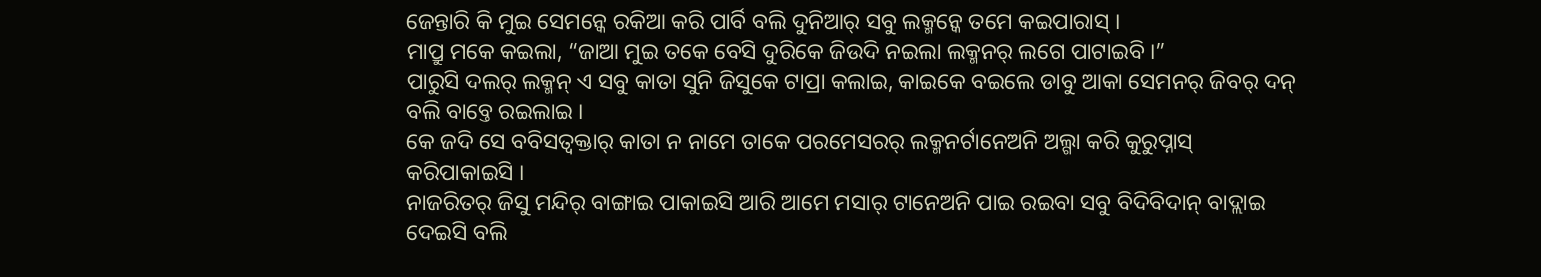ଜେନ୍ତାରି କି ମୁଇ ସେମନ୍କେ ରକିଆ କରି ପାର୍ବି ବଲି ଦୁନିଆର୍ ସବୁ ଲକ୍ମନ୍କେ ତମେ କଇପାରାସ୍ ।
ମାପ୍ରୁ ମକେ କଇଲା, “ଜାଆ ମୁଇ ତକେ ବେସି ଦୁରିକେ ଜିଉଦି ନଇଲା ଲକ୍ମନର୍ ଲଗେ ପାଟାଇବି ।”
ପାରୁସି ଦଲର୍ ଲକ୍ମନ୍ ଏ ସବୁ କାତା ସୁନି ଜିସୁକେ ଟାପ୍ରା କଲାଇ, କାଇକେ ବଇଲେ ଡାବୁ ଆକା ସେମନର୍ ଜିବର୍ ଦନ୍ ବଲି ବାବ୍ତେ ରଇଲାଇ ।
କେ ଜଦି ସେ ବବିସତ୍ବକ୍ତାର୍ କାତା ନ ନାମେ ତାକେ ପରମେସରର୍ ଲକ୍ମନର୍ଟାନେଅନି ଅଲ୍ଗା କରି କୁରୁପ୍ନାସ୍ କରିପାକାଇସି ।
ନାଜରିତର୍ ଜିସୁ ମନ୍ଦିର୍ ବାଙ୍ଗାଇ ପାକାଇସି ଆରି ଆମେ ମସାର୍ ଟାନେଅନି ପାଇ ରଇବା ସବୁ ବିଦିବିଦାନ୍ ବାଦ୍ଲାଇ ଦେଇସି ବଲି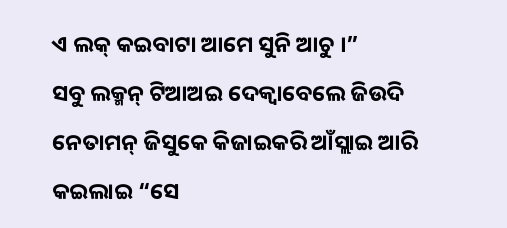ଏ ଲକ୍ କଇବାଟା ଆମେ ସୁନି ଆଚୁ ।”
ସବୁ ଲକ୍ମନ୍ ଟିଆଅଇ ଦେକ୍ବାବେଲେ ଜିଉଦି ନେତାମନ୍ ଜିସୁକେ କିଜାଇକରି ଆଁସ୍ଲାଇ ଆରି କଇଲାଇ “ସେ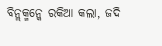ବିନ୍ଲକ୍ମନ୍କେ ରକିଆ କଲା, ଜଦି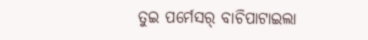ତୁଇ ପର୍ମେସର୍ ବାଚିପାଟାଇଲା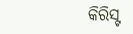କିରିସ୍ଟ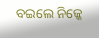ବଇଲେ ନିଜ୍କେ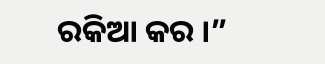ରକିଆ କର ।”